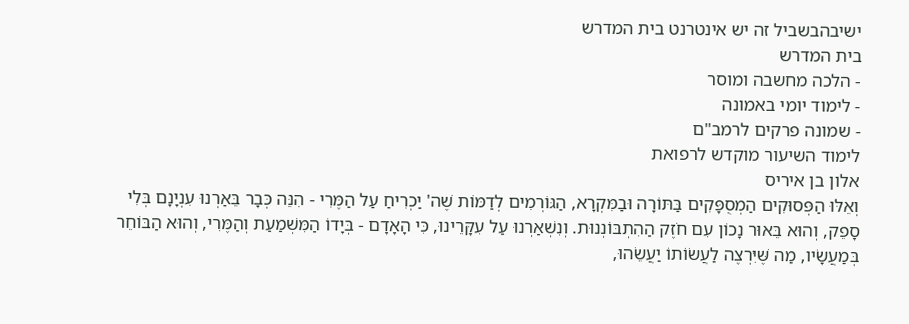ישיבהבשביל זה יש אינטרנט בית המדרש
בית המדרש
- הלכה מחשבה ומוסר
- לימוד יומי באמונה
- שמונה פרקים לרמב"ם
לימוד השיעור מוקדש לרפואת
אלון בן איריס
וְאֵלּוּ הַפְּסוּקִים הַמְסֻפָּקִים בַּתּוֹרָה וּבַמִּקְרָא, הַגּוֹרְמִים לְדַמּוֹת שֶׁה' יַכְרִיחַ עַל הַמֶּרִי - הִנֵּה כְּבָר בֵּאַרְנוּ עִנְיָנָם בְּלִי סָפֵק, וְהוּא בֵּאוּר נָכוֹן עִם חֹזֶק הַהִתְבּוֹנְנוּת. וְנִשְׁאַרְנוּ עַל עִקָּרֵינוּ, כִּי הָאָדָם - בְּיָדוֹ הַמִּשְׁמַעַת וְהַמֶּרִי, וְהוּא הַבּוֹחֵר בְּמַעֲשָׂיו, מַה שֶּׁיִּרְצֶה לַעֲשׂוֹתוֹ יַעֲשֵׂהוּ,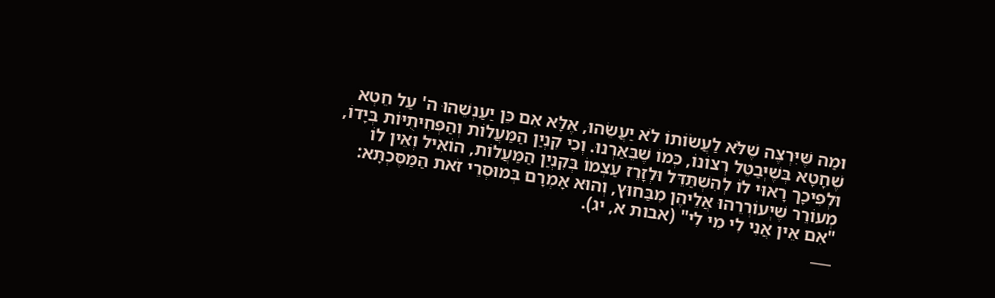וּמַה שֶּׁיִּרְצֶה שֶׁלֹּא לַעֲשׂוֹתוֹ לֹא יַעֲשֵׂהוּ, אֶלָּא אִם כֵּן יַעַנְשֵׁהוּ ה' עַל חֵטְא שֶׁחָטָא בְּשֶׁיְּבַטֵּל רְצוֹנוֹ, כְּמוֹ שֶׁבֵּאַרְנוּ. וְכִי קִנְיַן הַמַּעֲלוֹת וְהַפְּחִיתֻיּוֹת בְּיָדוֹ, וּלְפִיכָך רָאוּי לוֹ לְהִשְׁתַּדֵּל וּלְזָרֵז עַצְמוֹ בְּקִנְיַן הַמַּעֲלוֹת, הוֹאִיל וְאֵין לוֹ מְעוֹרֵר שֶׁיְּעוֹרְרֵהוּ אֲלֵיהֶן מִבַּחוּץ, וְהוּא אָמְרָם בְּמוּסְרֵי זֹאת הַמַּסֶּכְתָּא: "אִם אֵין אֲנִי לִי מִי לִי" (אבות א, יג).
___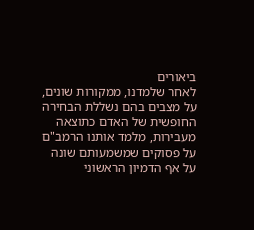ביאורים
לאחר שלמדנו, ממקורות שונים, על מצבים בהם נשללת הבחירה החופשית של האדם כתוצאה מעבירות, מלמד אותנו הרמב"ם על פסוקים שמשמעותם שונה על אף הדמיון הראשוני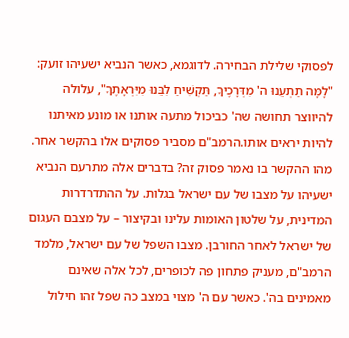לפסוקי שלילת הבחירה. לדוגמא, כאשר הנביא ישעיהו זועק: "לָמָּה תַתְעֵנוּ ה' מִדְּרָכֶיךָ, תַּקְשִׁיחַ לִבֵּנוּ מִיִּרְאָתֶךָ", עלולה להיווצר תחושה שה' כביכול מתעה אותנו או מונע מאיתנו להיות יראים אותו.הרמב"ם מסביר פסוקים אלו בהקשר אחר. מהו ההקשר בו נאמר פסוק זה? בדברים אלה מתרעם הנביא ישעיהו על מצבו של עם ישראל בגלות. על ההתדרדרות המדינית, על שלטון האומות עלינו ובקיצור – על מצבם העגום של ישראל לאחר החורבן. מצבו השפל של עם ישראל, מלמד הרמב"ם, מעניק פתחון פה לכופרים, לכל אלה שאינם מאמינים בה'. כאשר עם ה' מצוי במצב כה שפל זהו חילול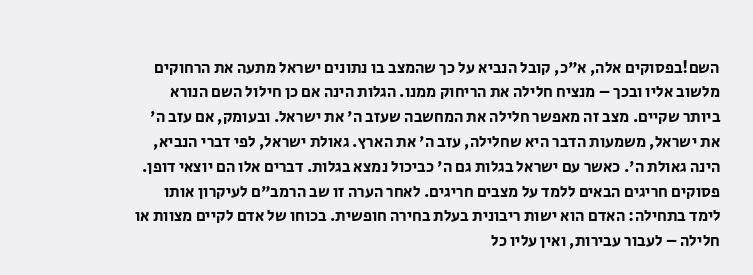השם!בפסוקים אלה, א"כ, קובל הנביא על כך שהמצב בו נתונים ישראל מתעה את הרחוקים מלשוב אליו ובכך – מנציח חלילה את הריחוק ממנו. הגלות הינה אם כן חילול השם הנורא ביותר שקיים. מצב זה מאפשר חלילה את המחשבה שעזב ה' את ישראל. ובעומק, אם עזב ה' את ישראל, משמעות הדבר היא שחלילה, עזב ה' את הארץ. גאולת ישראל, לפי דברי הנביא, הינה גאולת ה'. כאשר עם ישראל בגלות גם ה' כביכול נמצא בגלות. דברים אלו הם יוצאי דופן. פסוקים חריגים הבאים ללמד על מצבים חריגים. לאחר הערה זו שב הרמב"ם לעיקרון אותו לימד בתחילה: האדם הוא ישות ריבונית בעלת בחירה חופשית. בכוחו של אדם לקיים מצוות או חלילה – לעבור עבירות, ואין עליו כל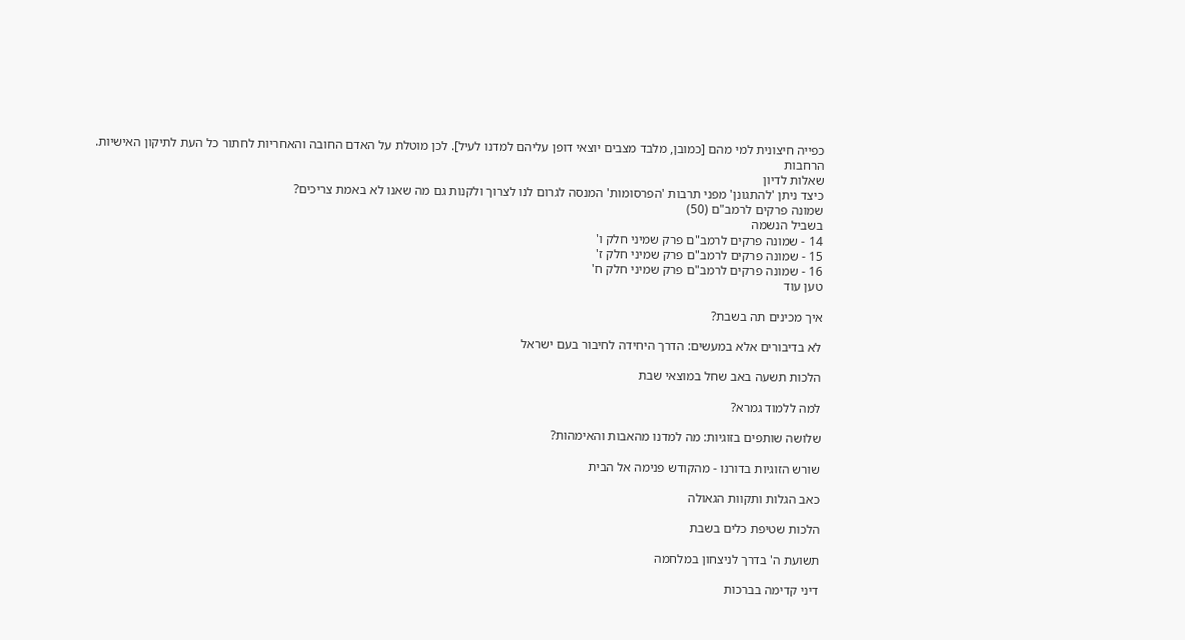כפייה חיצונית למי מהם [כמובן, מלבד מצבים יוצאי דופן עליהם למדנו לעיל]. לכן מוטלת על האדם החובה והאחריות לחתור כל העת לתיקון האישיות.
הרחבות
שאלות לדיון
כיצד ניתן 'להתגונן' מפני תרבות 'הפרסומות' המנסה לגרום לנו לצרוך ולקנות גם מה שאנו לא באמת צריכים?
שמונה פרקים לרמב"ם (50)
בשביל הנשמה
14 - שמונה פרקים לרמב"ם פרק שמיני חלק ו'
15 - שמונה פרקים לרמב"ם פרק שמיני חלק ז'
16 - שמונה פרקים לרמב"ם פרק שמיני חלק ח'
טען עוד

איך מכינים תה בשבת?

לא בדיבורים אלא במעשים: הדרך היחידה לחיבור בעם ישראל

הלכות תשעה באב שחל במוצאי שבת

למה ללמוד גמרא?

שלושה שותפים בזוגיות: מה למדנו מהאבות והאימהות?

שורש הזוגיות בדורנו - מהקודש פנימה אל הבית

כאב הגלות ותקוות הגאולה

הלכות שטיפת כלים בשבת

תשועת ה' בדרך לניצחון במלחמה

דיני קדימה בברכות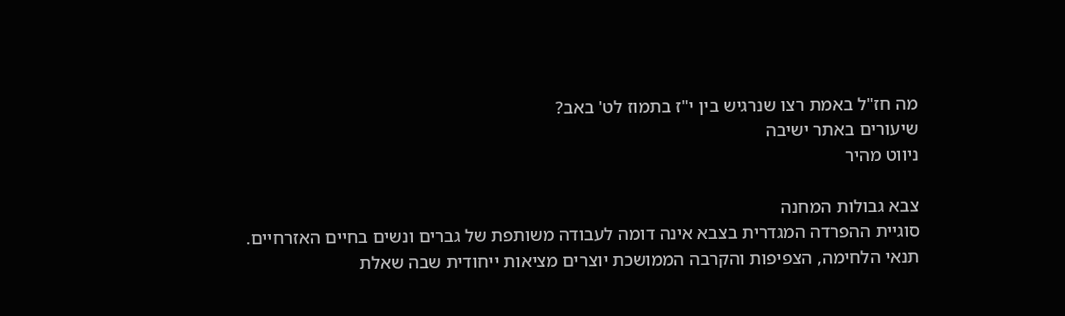מה חז"ל באמת רצו שנרגיש בין י"ז בתמוז לט' באב?
שיעורים באתר ישיבה
ניווט מהיר

צבא גבולות המחנה
סוגיית ההפרדה המגדרית בצבא אינה דומה לעבודה משותפת של גברים ונשים בחיים האזרחיים. תנאי הלחימה, הצפיפות והקרבה הממושכת יוצרים מציאות ייחודית שבה שאלת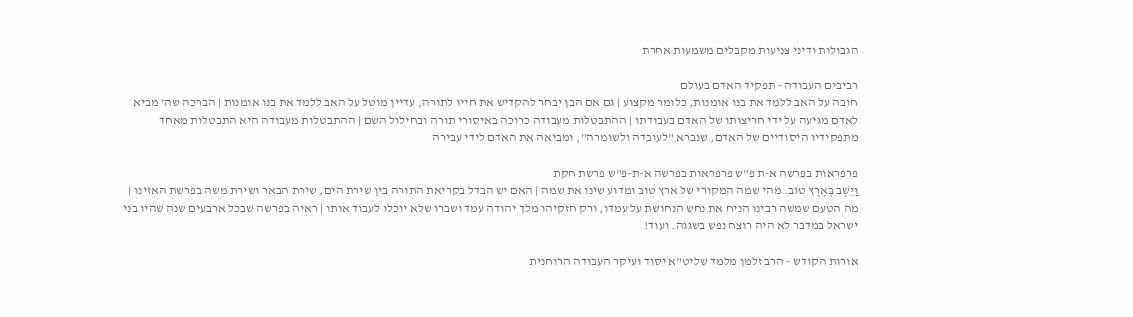הגבולות ודיני צניעות מקבלים משמעות אחרת

רביבים העבודה - תפקיד האדם בעולם
חובה על האב ללמד את בנו אומנות, כלומר מקצוע | גם אם הבן יבחר להקדיש את חייו לתורה, עדיין מוטל על האב ללמד את בנו אומנות | הברכה שה' מביא לאדם מגיעה על ידי חריצותו של האדם בעבודתו | ההתבטלות מעבודה כרוכה באיסורי תורה ובחילול השם | ההתבטלות מעבודה היא התבטלות מאחד מתפקידיו היסודיים של האדם, שנברא "לעובדה ולשומרה", ומביאה את האדם לידי עבירה

פרפראות בפרשה א-ת פ"ש פרפראות בפרשה א-ת-פ"ש פרשת חקת
וַיֵּשֶׁב בְּאֶרֶץ טוֹב. מהי שמה המקורי של ארץ טוב ומדוע שינו את שמה | האם יש הבדל בקריאת התורה בין שירת הים, שירת הבאר ושירת משה בפרשת האזינו | מה הטעם שמשה רבינו הניח את נחש הנחושת על עמדו, ורק חזקיהו מלך יהודה עמד ושברו שלא יוכלו לעבוד אותו | ראיה בפרשה שבכל ארבעים שנה שהיו בני ישראל במדבר לא היה רוצח נפש בשגגה. ועוד!

אורות הקודש - הרב זלמן מלמד שליט"א יסוד ועיקר העבודה הרוחנית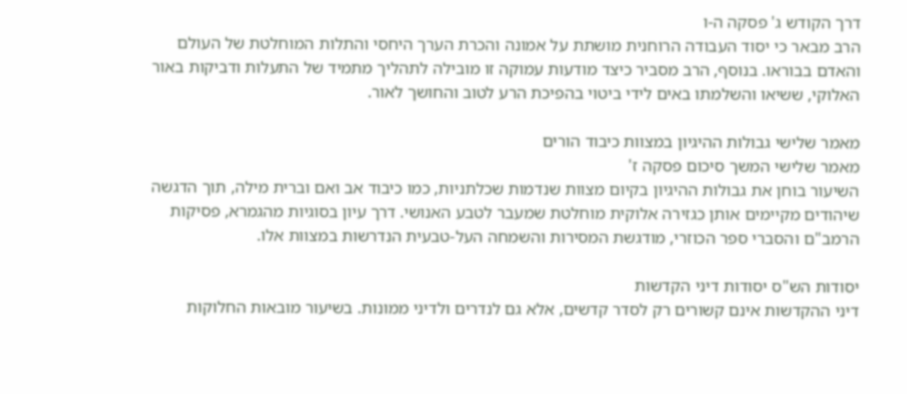דרך הקודש ג' פסקה ה-ו
הרב מבאר כי יסוד העבודה הרוחנית מושתת על אמונה והכרת הערך היחסי והתלות המוחלטת של העולם והאדם בבוראו. בנוסף, הרב מסביר כיצד מודעות עמוקה זו מובילה לתהליך מתמיד של התעלות ודביקות באור האלוקי, ששיאו והשלמתו באים לידי ביטוי בהפיכת הרע לטוב והחושך לאור.

מאמר שלישי גבולות ההיגיון במצוות כיבוד הורים
מאמר שלישי המשך סיכום פסקה ז'
השיעור בוחן את גבולות ההיגיון בקיום מצוות שנדמות שכלתניות, כמו כיבוד אב ואם וברית מילה, תוך הדגשה שיהודים מקיימים אותן כגזירה אלוקית מוחלטת שמעבר לטבע האנושי. דרך עיון בסוגיות מהגמרא, פסיקות הרמב"ם והסברי ספר הכוזרי, מודגשת המסירות והשמחה העל-טבעית הנדרשות במצוות אלו.

יסודות הש"ס יסודות דיני הקדשות
דיני ההקדשות אינם קשורים רק לסדר קדשים, אלא גם לנדרים ולדיני ממונות. בשיעור מובאות החלוקות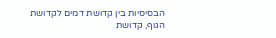הבסיסיות בין קדושת דמים לקדושת הגוף, קדושת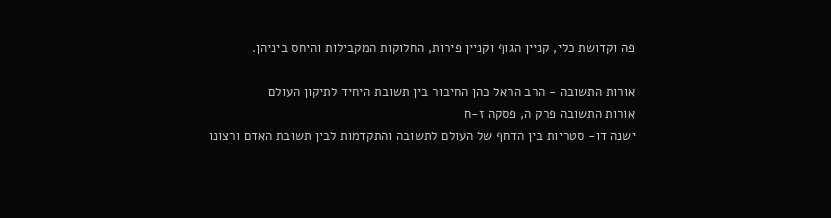פה וקדושת כלי, קניין הגוף וקניין פירות, החלוקות המקבילות והיחס ביניהן.

אורות התשובה - הרב הראל כהן החיבור בין תשובת היחיד לתיקון העולם
אורות התשובה פרק ה, פסקה ז-ח
ישנה דו- סטריות בין הדחף של העולם לתשובה והתקדמות לבין תשובת האדם ורצונו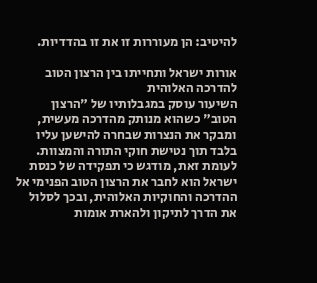להיטיב: הן מעוררות זו את זו בהדדיות.

אורות ישראל ותחייתו בין הרצון הטוב להדרכה האלוהית
השיעור עוסק במגבלותיו של "הרצון הטוב" כשהוא מנותק מהדרכה מעשית, ומבקר את הנצרות שבחרה להישען עליו בלבד תוך נטישת חוקי התורה והמצוות. לעומת זאת, מודגש כי תפקידה של כנסת ישראל הוא לחבר את הרצון הטוב הפנימי אל ההדרכה והחוקיות האלוהית, ובכך לסלול את הדרך לתיקון ולהארת אומות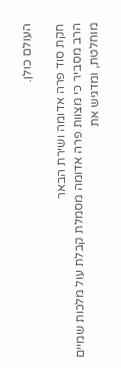העולם כולן.

חקת סוד פרה אדומה ושירת הבאר
הרב מסביר כי מצוות פרה אדומה מסמלת קבלת עול מלכות שמיים מוחלטת, ומדגיש את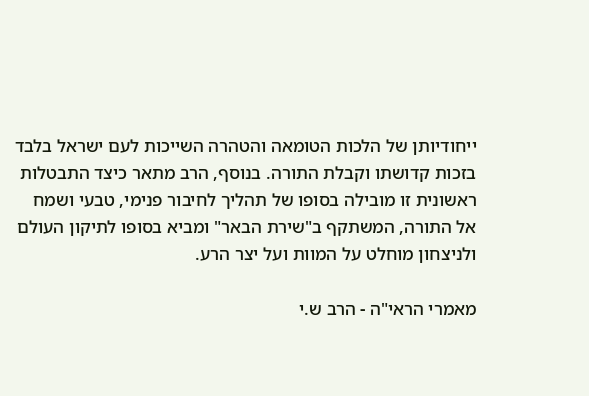ייחודיותן של הלכות הטומאה והטהרה השייכות לעם ישראל בלבד בזכות קדושתו וקבלת התורה. בנוסף, הרב מתאר כיצד התבטלות ראשונית זו מובילה בסופו של תהליך לחיבור פנימי, טבעי ושמח אל התורה, המשתקף ב"שירת הבאר" ומביא בסופו לתיקון העולם ולניצחון מוחלט על המוות ועל יצר הרע.

מאמרי הראי"ה - הרב ש.י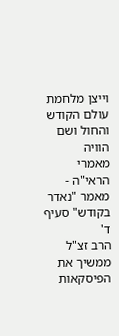וייצן מלחמת עולם הקודש והחול ושם הוויה
מאמרי הראי"ה - מאמר "נאדר בקודש" סעיף ד'
הרב זצ"ל ממשיך את הפיסקאות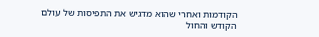הקודמות ואחרי שהוא מדגיש את התפיסות של עולם הקודש והחול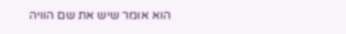הוא אומר שיש את שם הוויה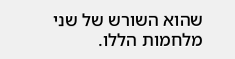שהוא השורש של שני מלחמות הללו.